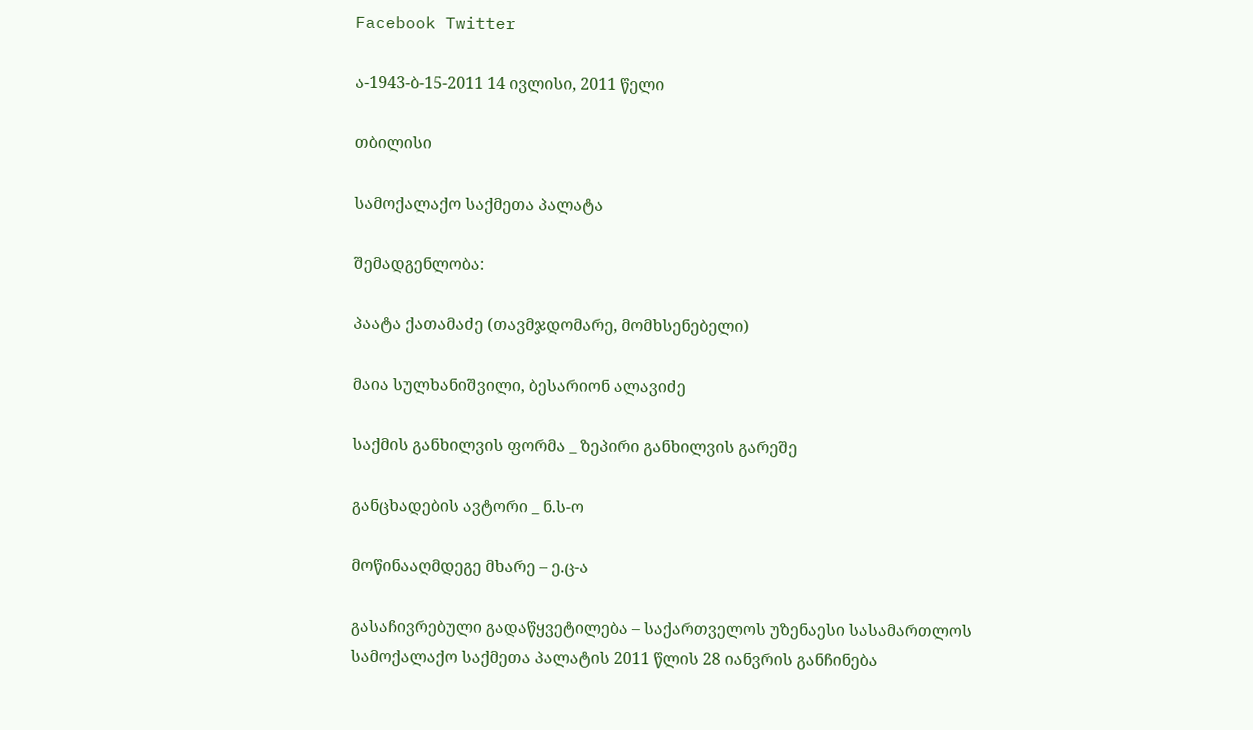Facebook Twitter

ა-1943-ბ-15-2011 14 ივლისი, 2011 წელი

თბილისი

სამოქალაქო საქმეთა პალატა

შემადგენლობა:

პაატა ქათამაძე (თავმჯდომარე, მომხსენებელი)

მაია სულხანიშვილი, ბესარიონ ალავიძე

საქმის განხილვის ფორმა _ ზეპირი განხილვის გარეშე

განცხადების ავტორი _ ნ.ს-ო

მოწინააღმდეგე მხარე – ე.ც-ა

გასაჩივრებული გადაწყვეტილება – საქართველოს უზენაესი სასამართლოს სამოქალაქო საქმეთა პალატის 2011 წლის 28 იანვრის განჩინება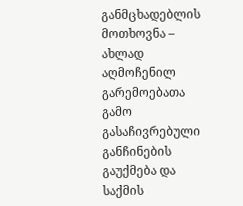განმცხადებლის მოთხოვნა – ახლად აღმოჩენილ გარემოებათა გამო გასაჩივრებული განჩინების გაუქმება და საქმის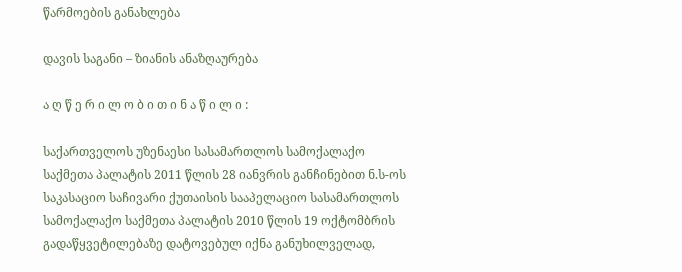წარმოების განახლება

დავის საგანი – ზიანის ანაზღაურება

ა ღ წ ე რ ი ლ ო ბ ი თ ი ნ ა წ ი ლ ი :

საქართველოს უზენაესი სასამართლოს სამოქალაქო საქმეთა პალატის 2011 წლის 28 იანვრის განჩინებით ნ.ს-ოს საკასაციო საჩივარი ქუთაისის სააპელაციო სასამართლოს სამოქალაქო საქმეთა პალატის 2010 წლის 19 ოქტომბრის გადაწყვეტილებაზე დატოვებულ იქნა განუხილველად,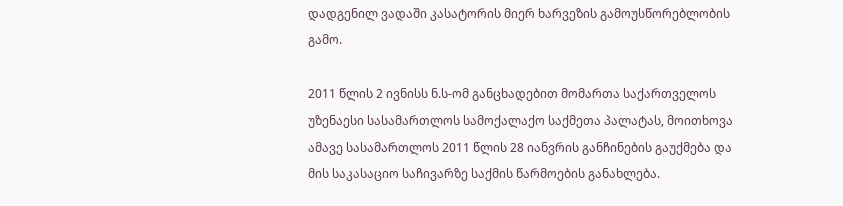დადგენილ ვადაში კასატორის მიერ ხარვეზის გამოუსწორებლობის გამო.

2011 წლის 2 ივნისს ნ.ს-ომ განცხადებით მომართა საქართველოს უზენაესი სასამართლოს სამოქალაქო საქმეთა პალატას, მოითხოვა ამავე სასამართლოს 2011 წლის 28 იანვრის განჩინების გაუქმება და მის საკასაციო საჩივარზე საქმის წარმოების განახლება.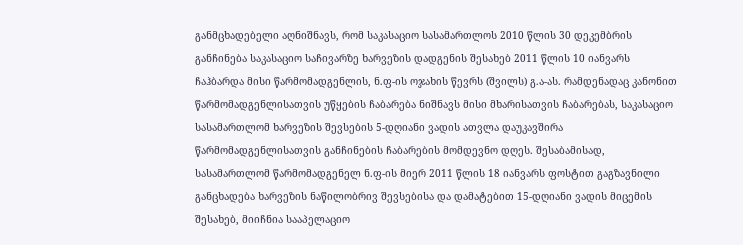განმცხადებელი აღნიშნავს, რომ საკასაციო სასამართლოს 2010 წლის 30 დეკემბრის განჩინება საკასაციო საჩივარზე ხარვეზის დადგენის შესახებ 2011 წლის 10 იანვარს ჩაჰბარდა მისი წარმომადგენლის, ნ.ფ-ის ოჯახის წევრს (შვილს) გ.ა-ას. რამდენადაც კანონით წარმომადგენლისათვის უწყების ჩაბარება ნიშნავს მისი მხარისათვის ჩაბარებას, საკასაციო სასამართლომ ხარვეზის შევსების 5-დღიანი ვადის ათვლა დაუკავშირა წარმომადგენლისათვის განჩინების ჩაბარების მომდევნო დღეს. შესაბამისად, სასამართლომ წარმომადგენელ ნ.ფ-ის მიერ 2011 წლის 18 იანვარს ფოსტით გაგზავნილი განცხადება ხარვეზის ნაწილობრივ შევსებისა და დამატებით 15-დღიანი ვადის მიცემის შესახებ, მიიჩნია სააპელაციო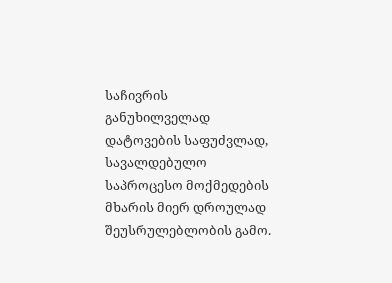საჩივრის განუხილველად დატოვების საფუძვლად, სავალდებულო საპროცესო მოქმედების მხარის მიერ დროულად შეუსრულებლობის გამო.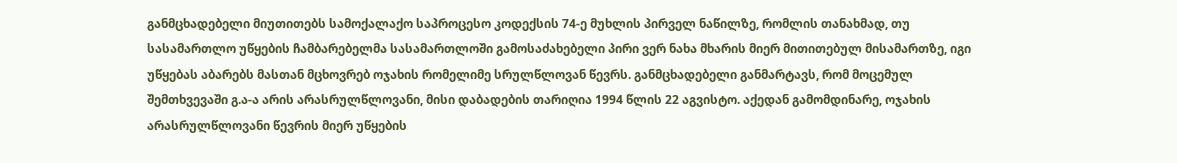განმცხადებელი მიუთითებს სამოქალაქო საპროცესო კოდექსის 74-ე მუხლის პირველ ნაწილზე, რომლის თანახმად, თუ სასამართლო უწყების ჩამბარებელმა სასამართლოში გამოსაძახებელი პირი ვერ ნახა მხარის მიერ მითითებულ მისამართზე, იგი უწყებას აბარებს მასთან მცხოვრებ ოჯახის რომელიმე სრულწლოვან წევრს. განმცხადებელი განმარტავს, რომ მოცემულ შემთხვევაში გ.ა-ა არის არასრულწლოვანი, მისი დაბადების თარიღია 1994 წლის 22 აგვისტო. აქედან გამომდინარე, ოჯახის არასრულწლოვანი წევრის მიერ უწყების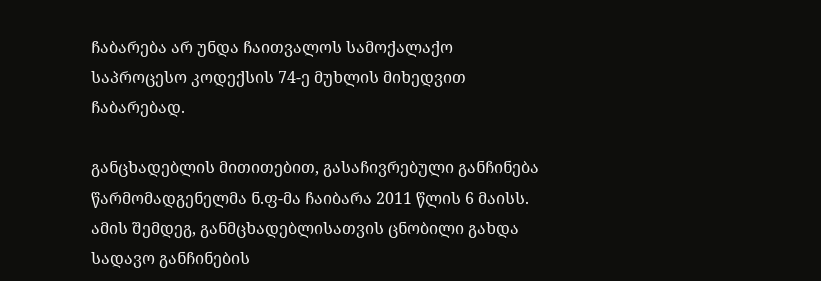ჩაბარება არ უნდა ჩაითვალოს სამოქალაქო საპროცესო კოდექსის 74-ე მუხლის მიხედვით ჩაბარებად.

განცხადებლის მითითებით, გასაჩივრებული განჩინება წარმომადგენელმა ნ.ფ-მა ჩაიბარა 2011 წლის 6 მაისს. ამის შემდეგ, განმცხადებლისათვის ცნობილი გახდა სადავო განჩინების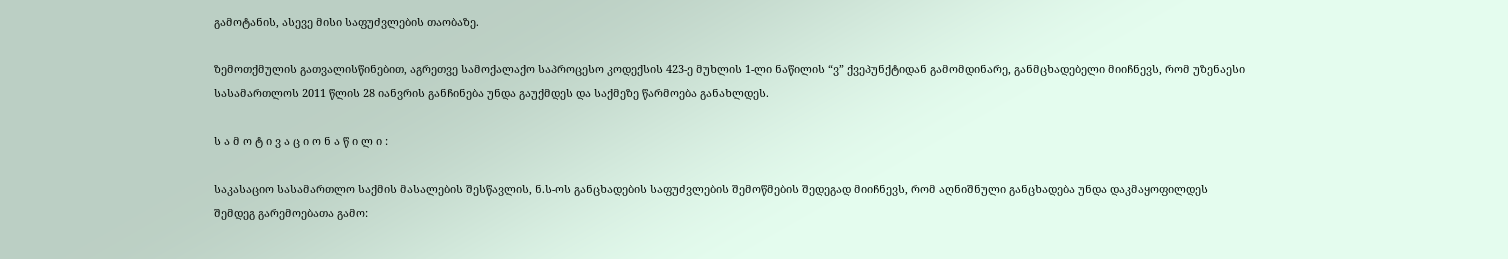გამოტანის, ასევე მისი საფუძვლების თაობაზე.

ზემოთქმულის გათვალისწინებით, აგრეთვე სამოქალაქო საპროცესო კოდექსის 423-ე მუხლის 1-ლი ნაწილის “ვ” ქვეპუნქტიდან გამომდინარე, განმცხადებელი მიიჩნევს, რომ უზენაესი სასამართლოს 2011 წლის 28 იანვრის განჩინება უნდა გაუქმდეს და საქმეზე წარმოება განახლდეს.

ს ა მ ო ტ ი ვ ა ც ი ო ნ ა წ ი ლ ი :

საკასაციო სასამართლო საქმის მასალების შესწავლის, ნ.ს-ოს განცხადების საფუძვლების შემოწმების შედეგად მიიჩნევს, რომ აღნიშნული განცხადება უნდა დაკმაყოფილდეს შემდეგ გარემოებათა გამო: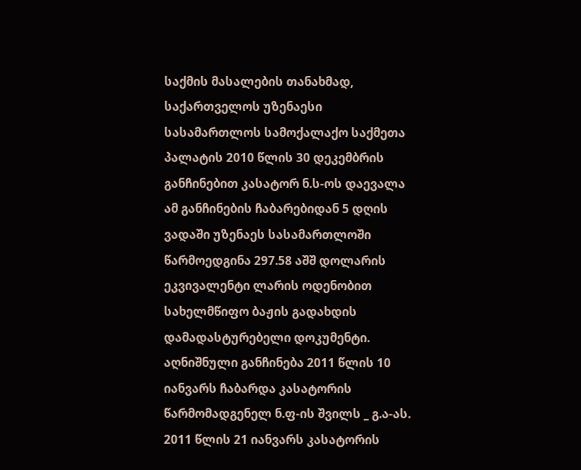საქმის მასალების თანახმად, საქართველოს უზენაესი სასამართლოს სამოქალაქო საქმეთა პალატის 2010 წლის 30 დეკემბრის განჩინებით კასატორ ნ.ს-ოს დაევალა ამ განჩინების ჩაბარებიდან 5 დღის ვადაში უზენაეს სასამართლოში წარმოედგინა 297.58 აშშ დოლარის ეკვივალენტი ლარის ოდენობით სახელმწიფო ბაჟის გადახდის დამადასტურებელი დოკუმენტი. აღნიშნული განჩინება 2011 წლის 10 იანვარს ჩაბარდა კასატორის წარმომადგენელ ნ.ფ-ის შვილს _ გ.ა-ას. 2011 წლის 21 იანვარს კასატორის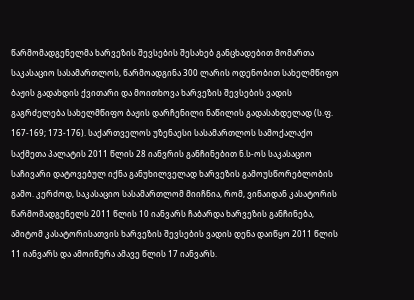წარმომადგენელმა ხარვეზის შევსების შესახებ განცხადებით მომართა საკასაციო სასამართლოს, წარმოადგინა 300 ლარის ოდენობით სახელმწიფო ბაჟის გადახდის ქვითარი და მოითხოვა ხარვეზის შევსების ვადის გაგრძელება სახელმწიფო ბაჟის დარჩენილი ნაწილის გადასახდელად (ს.ფ. 167-169; 173-176). საქართველოს უზენაესი სასამართლოს სამოქალაქო საქმეთა პალატის 2011 წლის 28 იანვრის განჩინებით ნ.ს-ოს საკასაციო საჩივარი დატოვებულ იქნა განუხილველად ხარვეზის გამოუსწორებლობის გამო. კერძოდ, საკასაციო სასამართლომ მიიჩნია, რომ, ვინაიდან კასატორის წარმომადგენელს 2011 წლის 10 იანვარს ჩაბარდა ხარვეზის განჩინება, ამიტომ კასატორისათვის ხარვეზის შევსების ვადის დენა დაიწყო 2011 წლის 11 იანვარს და ამოიწურა ამავე წლის 17 იანვარს.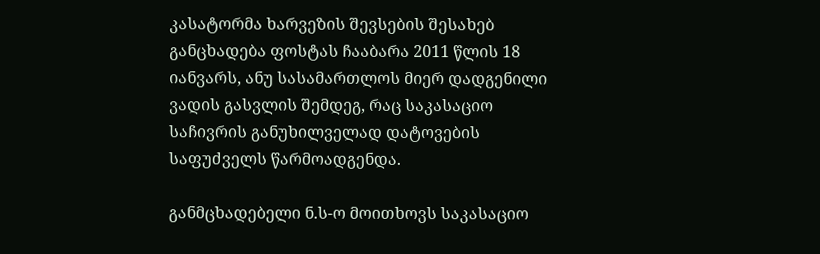კასატორმა ხარვეზის შევსების შესახებ განცხადება ფოსტას ჩააბარა 2011 წლის 18 იანვარს, ანუ სასამართლოს მიერ დადგენილი ვადის გასვლის შემდეგ, რაც საკასაციო საჩივრის განუხილველად დატოვების საფუძველს წარმოადგენდა.

განმცხადებელი ნ.ს-ო მოითხოვს საკასაციო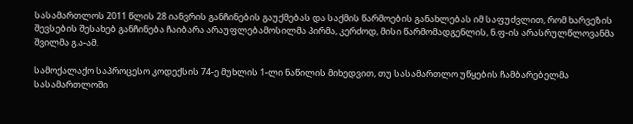სასამართლოს 2011 წლის 28 იანვრის განჩინების გაუქმებას და საქმის წარმოების განახლებას იმ საფუძვლით, რომ ხარვეზის შევსების შესახებ განჩინება ჩაიბარა არაუფლებამოსილმა პირმა, კერძოდ, მისი წარმომადგენლის, ნ.ფ-ის არასრულწლოვანმა შვილმა გ.ა-ამ.

სამოქალაქო საპროცესო კოდექსის 74-ე მუხლის 1-ლი ნაწილის მიხედვით, თუ სასამართლო უწყების ჩამბარებელმა სასამართლოში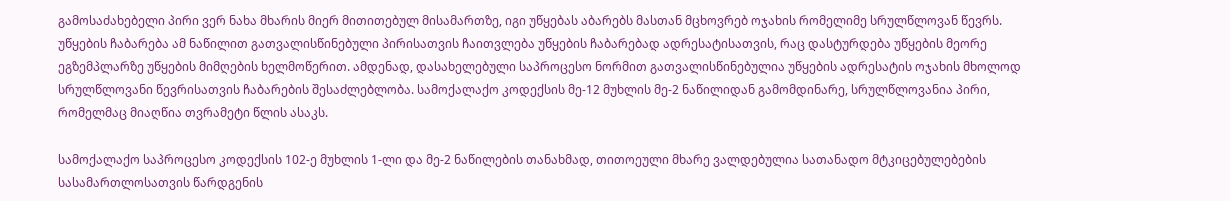გამოსაძახებელი პირი ვერ ნახა მხარის მიერ მითითებულ მისამართზე, იგი უწყებას აბარებს მასთან მცხოვრებ ოჯახის რომელიმე სრულწლოვან წევრს. უწყების ჩაბარება ამ ნაწილით გათვალისწინებული პირისათვის ჩაითვლება უწყების ჩაბარებად ადრესატისათვის, რაც დასტურდება უწყების მეორე ეგზემპლარზე უწყების მიმღების ხელმოწერით. ამდენად, დასახელებული საპროცესო ნორმით გათვალისწინებულია უწყების ადრესატის ოჯახის მხოლოდ სრულწლოვანი წევრისათვის ჩაბარების შესაძლებლობა. სამოქალაქო კოდექსის მე-12 მუხლის მე-2 ნაწილიდან გამომდინარე, სრულწლოვანია პირი, რომელმაც მიაღწია თვრამეტი წლის ასაკს.

სამოქალაქო საპროცესო კოდექსის 102-ე მუხლის 1-ლი და მე-2 ნაწილების თანახმად, თითოეული მხარე ვალდებულია სათანადო მტკიცებულებების სასამართლოსათვის წარდგენის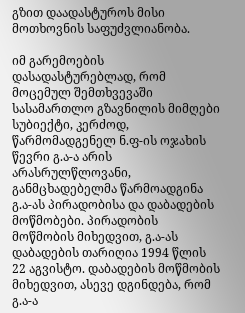გზით დაადასტუროს მისი მოთხოვნის საფუძვლიანობა.

იმ გარემოების დასადასტურებლად, რომ მოცემულ შემთხვევაში სასამართლო გზავნილის მიმღები სუბიექტი, კერძოდ, წარმომადგენელ ნ.ფ-ის ოჯახის წევრი გ.ა-ა არის არასრულწლოვანი, განმცხადებელმა წარმოადგინა გ.ა-ას პირადობისა და დაბადების მოწმობები. პირადობის მოწმობის მიხედვით, გ.ა-ას დაბადების თარიღია 1994 წლის 22 აგვისტო. დაბადების მოწმობის მიხედვით, ასევე დგინდება, რომ გ.ა-ა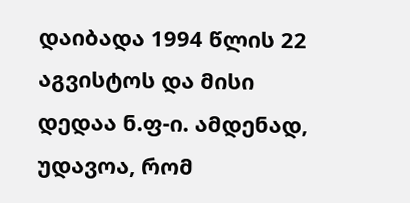დაიბადა 1994 წლის 22 აგვისტოს და მისი დედაა ნ.ფ-ი. ამდენად, უდავოა, რომ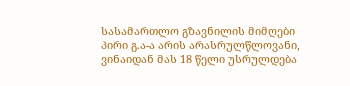სასამართლო გზავნილის მიმღები პირი გ.ა-ა არის არასრულწლოვანი, ვინაიდან მას 18 წელი უსრულდება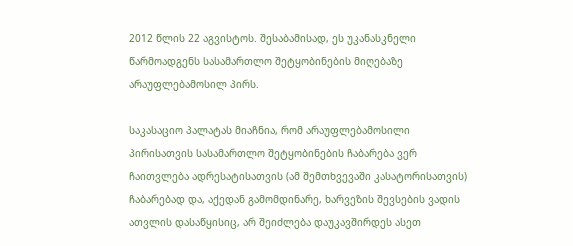2012 წლის 22 აგვისტოს. შესაბამისად, ეს უკანასკნელი წარმოადგენს სასამართლო შეტყობინების მიღებაზე არაუფლებამოსილ პირს.

საკასაციო პალატას მიაჩნია, რომ არაუფლებამოსილი პირისათვის სასამართლო შეტყობინების ჩაბარება ვერ ჩაითვლება ადრესატისათვის (ამ შემთხვევაში კასატორისათვის) ჩაბარებად და, აქედან გამომდინარე, ხარვეზის შევსების ვადის ათვლის დასაწყისიც, არ შეიძლება დაუკავშირდეს ასეთ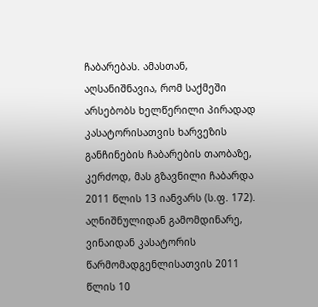ჩაბარებას. ამასთან, აღსანიშნავია, რომ საქმეში არსებობს ხელწერილი პირადად კასატორისათვის ხარვეზის განჩინების ჩაბარების თაობაზე, კერძოდ, მას გზავნილი ჩაბარდა 2011 წლის 13 იანვარს (ს.ფ. 172). აღნიშნულიდან გამომდინარე, ვინაიდან კასატორის წარმომადგენლისათვის 2011 წლის 10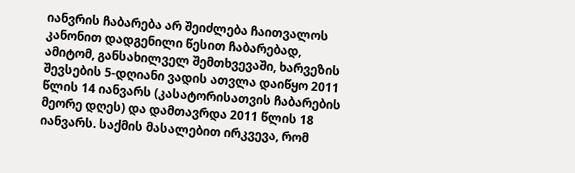იანვრის ჩაბარება არ შეიძლება ჩაითვალოს კანონით დადგენილი წესით ჩაბარებად, ამიტომ, განსახილველ შემთხვევაში, ხარვეზის შევსების 5-დღიანი ვადის ათვლა დაიწყო 2011 წლის 14 იანვარს (კასატორისათვის ჩაბარების მეორე დღეს) და დამთავრდა 2011 წლის 18 იანვარს. საქმის მასალებით ირკვევა, რომ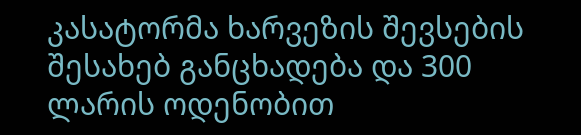კასატორმა ხარვეზის შევსების შესახებ განცხადება და 300 ლარის ოდენობით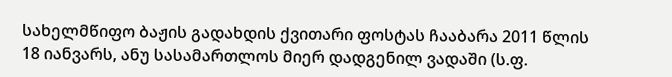სახელმწიფო ბაჟის გადახდის ქვითარი ფოსტას ჩააბარა 2011 წლის 18 იანვარს, ანუ სასამართლოს მიერ დადგენილ ვადაში (ს.ფ.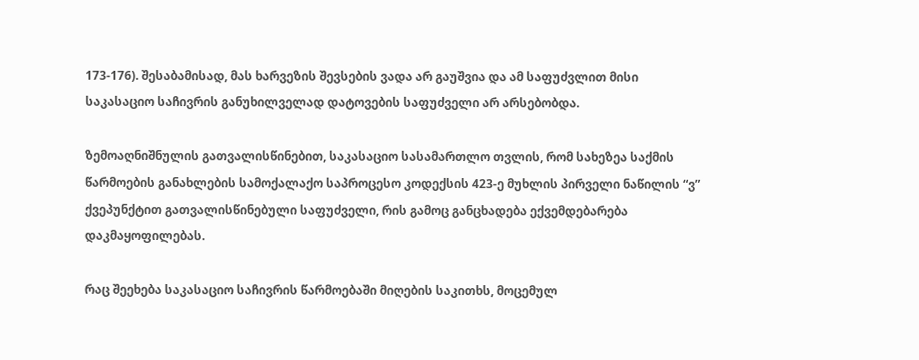173-176). შესაბამისად, მას ხარვეზის შევსების ვადა არ გაუშვია და ამ საფუძვლით მისი საკასაციო საჩივრის განუხილველად დატოვების საფუძველი არ არსებობდა.

ზემოაღნიშნულის გათვალისწინებით, საკასაციო სასამართლო თვლის, რომ სახეზეა საქმის წარმოების განახლების სამოქალაქო საპროცესო კოდექსის 423-ე მუხლის პირველი ნაწილის “ვ” ქვეპუნქტით გათვალისწინებული საფუძველი, რის გამოც განცხადება ექვემდებარება დაკმაყოფილებას.

რაც შეეხება საკასაციო საჩივრის წარმოებაში მიღების საკითხს, მოცემულ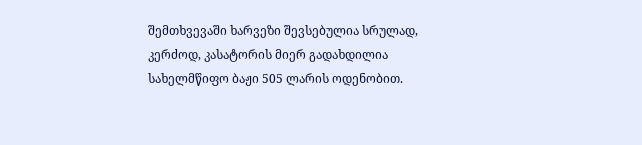შემთხვევაში ხარვეზი შევსებულია სრულად, კერძოდ, კასატორის მიერ გადახდილია სახელმწიფო ბაჟი 505 ლარის ოდენობით.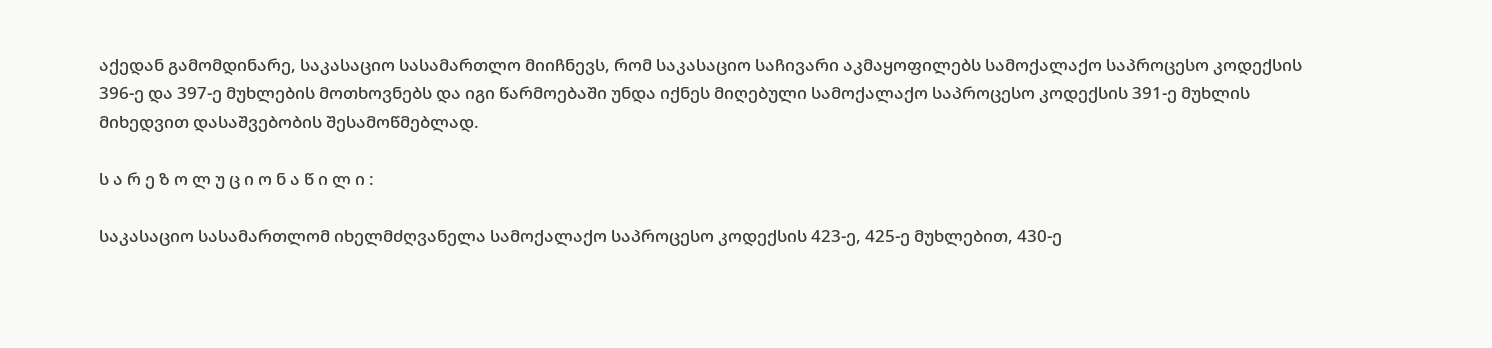აქედან გამომდინარე, საკასაციო სასამართლო მიიჩნევს, რომ საკასაციო საჩივარი აკმაყოფილებს სამოქალაქო საპროცესო კოდექსის 396-ე და 397-ე მუხლების მოთხოვნებს და იგი წარმოებაში უნდა იქნეს მიღებული სამოქალაქო საპროცესო კოდექსის 391-ე მუხლის მიხედვით დასაშვებობის შესამოწმებლად.

ს ა რ ე ზ ო ლ უ ც ი ო ნ ა წ ი ლ ი :

საკასაციო სასამართლომ იხელმძღვანელა სამოქალაქო საპროცესო კოდექსის 423-ე, 425-ე მუხლებით, 430-ე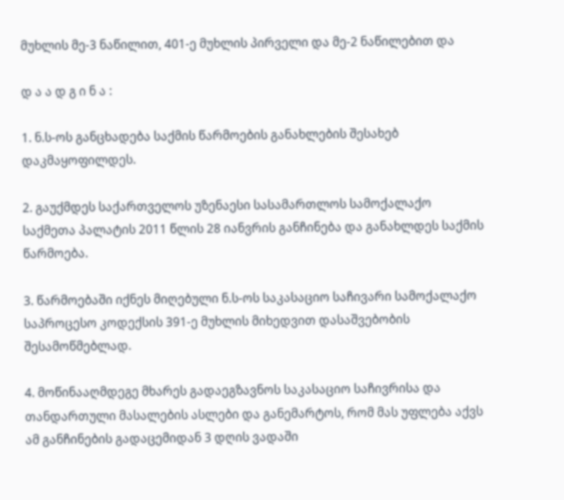მუხლის მე-3 ნაწილით, 401-ე მუხლის პირველი და მე-2 ნაწილებით და

დ ა ა დ გ ი ნ ა :

1. ნ.ს-ოს განცხადება საქმის წარმოების განახლების შესახებ დაკმაყოფილდეს.

2. გაუქმდეს საქართველოს უზენაესი სასამართლოს სამოქალაქო საქმეთა პალატის 2011 წლის 28 იანვრის განჩინება და განახლდეს საქმის წარმოება.

3. წარმოებაში იქნეს მიღებული ნ.ს-ოს საკასაციო საჩივარი სამოქალაქო საპროცესო კოდექსის 391-ე მუხლის მიხედვით დასაშვებობის შესამოწმებლად.

4. მოწინააღმდეგე მხარეს გადაეგზავნოს საკასაციო საჩივრისა და თანდართული მასალების ასლები და განემარტოს, რომ მას უფლება აქვს ამ განჩინების გადაცემიდან 3 დღის ვადაში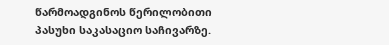წარმოადგინოს წერილობითი პასუხი საკასაციო საჩივარზე.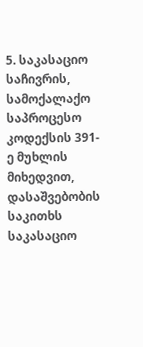5. საკასაციო საჩივრის, სამოქალაქო საპროცესო კოდექსის 391-ე მუხლის მიხედვით, დასაშვებობის საკითხს საკასაციო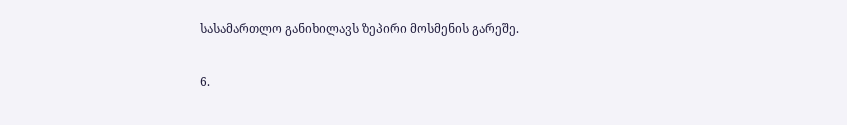სასამართლო განიხილავს ზეპირი მოსმენის გარეშე.

6.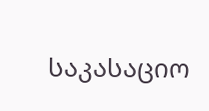საკასაციო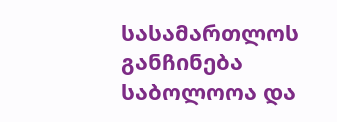სასამართლოს განჩინება საბოლოოა და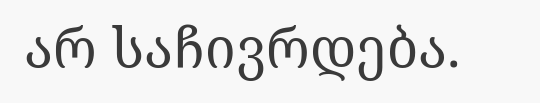არ საჩივრდება.